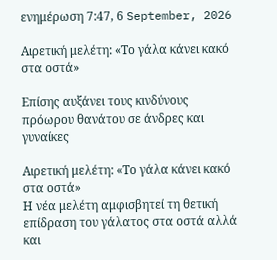ενημέρωση 7:47, 6 September, 2026

Αιρετική μελέτη: «Το γάλα κάνει κακό στα οστά»

Επίσης αυξάνει τους κινδύνους πρόωρου θανάτου σε άνδρες και γυναίκες

Αιρετική μελέτη: «Το γάλα κάνει κακό στα οστά»
Η νέα μελέτη αμφισβητεί τη θετική επίδραση του γάλατος στα οστά αλλά και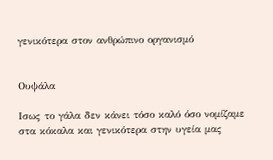γενικότερα στον ανθρώπινο οργανισμό


Ουψάλα

Iσως το γάλα δεν κάνει τόσο καλό όσο νομίζαμε στα κόκαλα και γενικότερα στην υγεία μας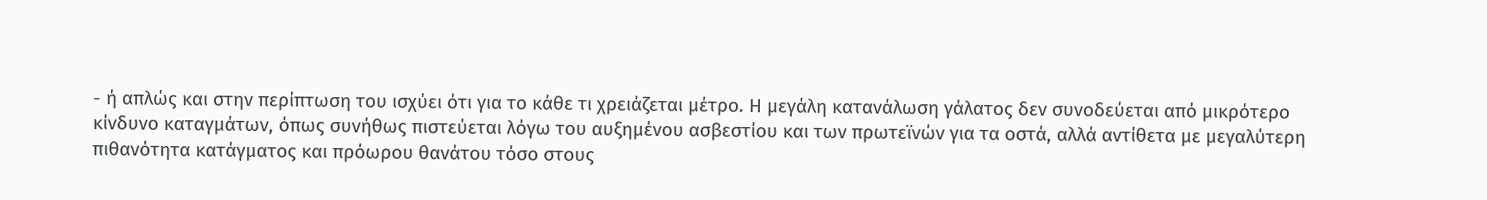- ή απλώς και στην περίπτωση του ισχύει ότι για το κάθε τι χρειάζεται μέτρο. Η μεγάλη κατανάλωση γάλατος δεν συνοδεύεται από μικρότερο κίνδυνο καταγμάτων, όπως συνήθως πιστεύεται λόγω του αυξημένου ασβεστίου και των πρωτεϊνών για τα οστά, αλλά αντίθετα με μεγαλύτερη πιθανότητα κατάγματος και πρόωρου θανάτου τόσο στους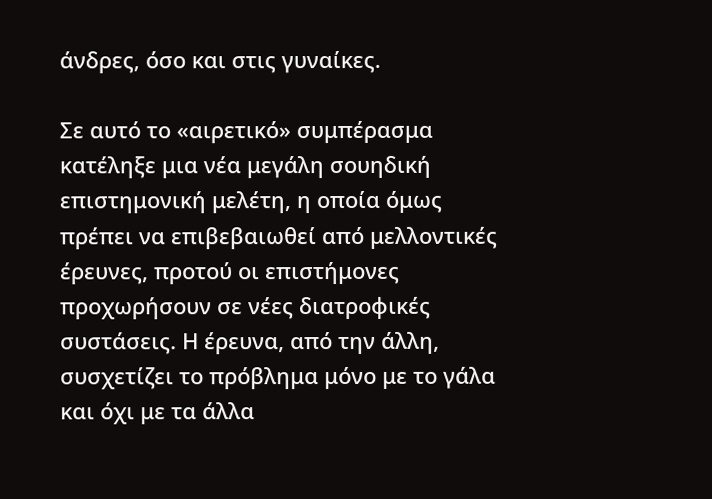άνδρες, όσο και στις γυναίκες.

Σε αυτό το «αιρετικό» συμπέρασμα κατέληξε μια νέα μεγάλη σουηδική επιστημονική μελέτη, η οποία όμως πρέπει να επιβεβαιωθεί από μελλοντικές έρευνες, προτού οι επιστήμονες προχωρήσουν σε νέες διατροφικές συστάσεις. Η έρευνα, από την άλλη, συσχετίζει το πρόβλημα μόνο με το γάλα και όχι με τα άλλα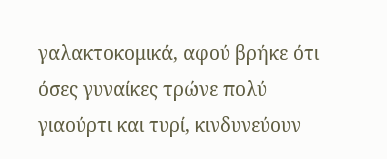γαλακτοκομικά, αφού βρήκε ότι όσες γυναίκες τρώνε πολύ γιαούρτι και τυρί, κινδυνεύουν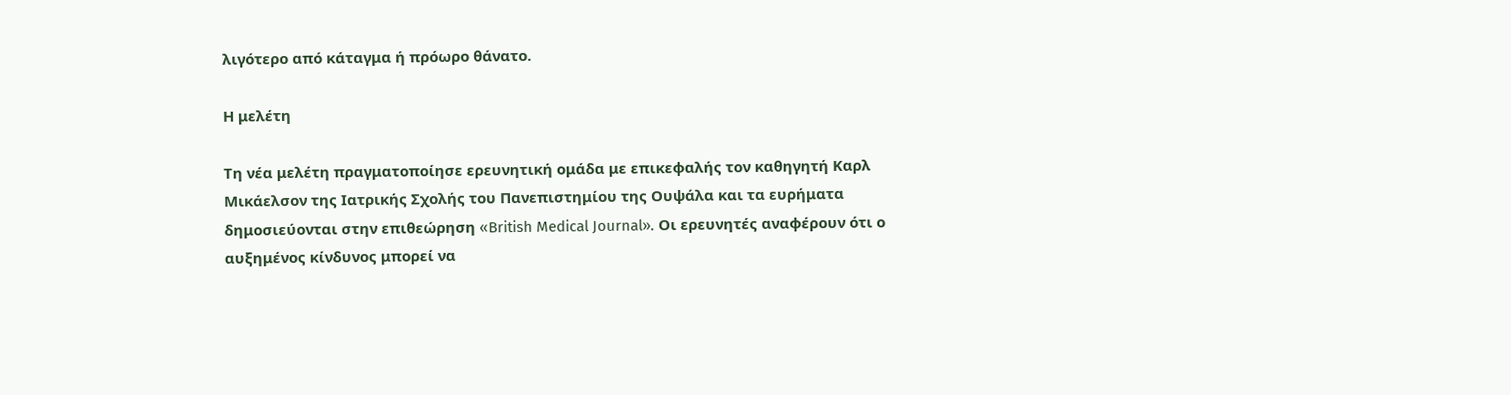λιγότερο από κάταγμα ή πρόωρο θάνατο.

Η μελέτη

Τη νέα μελέτη πραγματοποίησε ερευνητική ομάδα με επικεφαλής τον καθηγητή Καρλ Μικάελσον της Ιατρικής Σχολής του Πανεπιστημίου της Ουψάλα και τα ευρήματα δημοσιεύονται στην επιθεώρηση «British Medical Journal». Οι ερευνητές αναφέρουν ότι ο αυξημένος κίνδυνος μπορεί να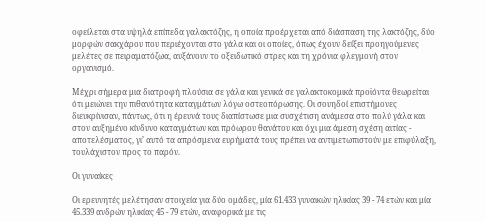οφείλεται στα υψηλά επίπεδα γαλακτόζης, η οποία προέρχεται από διάσπαση της λακτόζης, δύο μορφών σακχάρου που περιέχονται στο γάλα και οι οποίες, όπως έχουν δείξει προηγούμενες μελέτες σε πειραματόζωα, αυξάνουν το οξειδωτικό στρες και τη χρόνια φλεγμονή στον οργανισμό.

Μέχρι σήμερα μια διατροφή πλούσια σε γάλα και γενικά σε γαλακτοκομικά προϊόντα θεωρείται ότι μειώνει την πιθανότητα καταγμάτων λόγω οστεοπόρωσης. Οι σουηδοί επιστήμονες διευκρίνισαν, πάντως, ότι η έρευνά τους διαπίστωσε μια συσχέτιση ανάμεσα στο πολύ γάλα και στον αυξημένο κίνδυνο καταγμάτων και πρόωρου θανάτου και όχι μια άμεση σχέση αιτίας - αποτελέσματος, γι’ αυτό τα απρόσμενα ευρήματά τους πρέπει να αντιμετωπιστούν με επιφύλαξη, τουλάχιστον προς το παρόν.

Οι γυναίκες

Οι ερευνητές μελέτησαν στοιχεία για δύο ομάδες, μία 61.433 γυναικών ηλικίας 39 - 74 ετών και μία 45.339 ανδρών ηλικίας 45 - 79 ετών, αναφορικά με τις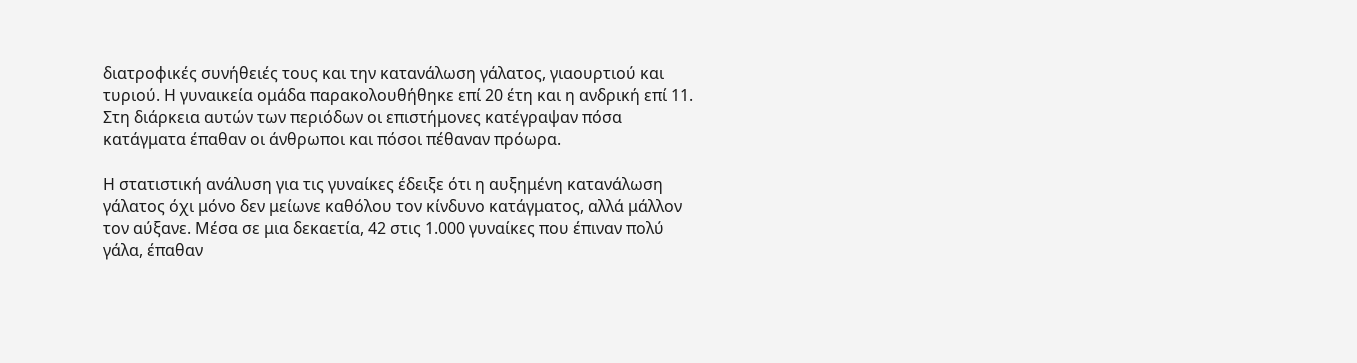διατροφικές συνήθειές τους και την κατανάλωση γάλατος, γιαουρτιού και τυριού. Η γυναικεία ομάδα παρακολουθήθηκε επί 20 έτη και η ανδρική επί 11. Στη διάρκεια αυτών των περιόδων οι επιστήμονες κατέγραψαν πόσα κατάγματα έπαθαν οι άνθρωποι και πόσοι πέθαναν πρόωρα.

Η στατιστική ανάλυση για τις γυναίκες έδειξε ότι η αυξημένη κατανάλωση γάλατος όχι μόνο δεν μείωνε καθόλου τον κίνδυνο κατάγματος, αλλά μάλλον τον αύξανε. Μέσα σε μια δεκαετία, 42 στις 1.000 γυναίκες που έπιναν πολύ γάλα, έπαθαν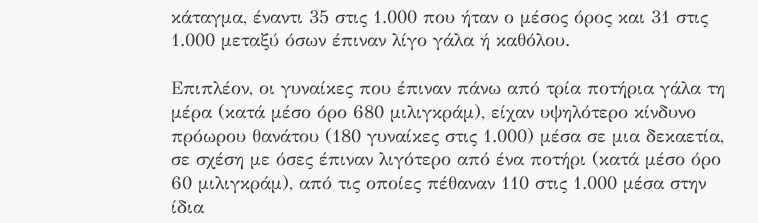κάταγμα, έναντι 35 στις 1.000 που ήταν ο μέσος όρος και 31 στις 1.000 μεταξύ όσων έπιναν λίγο γάλα ή καθόλου.

Επιπλέον, οι γυναίκες που έπιναν πάνω από τρία ποτήρια γάλα τη μέρα (κατά μέσο όρο 680 μιλιγκράμ), είχαν υψηλότερο κίνδυνο πρόωρου θανάτου (180 γυναίκες στις 1.000) μέσα σε μια δεκαετία, σε σχέση με όσες έπιναν λιγότερο από ένα ποτήρι (κατά μέσο όρο 60 μιλιγκράμ), από τις οποίες πέθαναν 110 στις 1.000 μέσα στην ίδια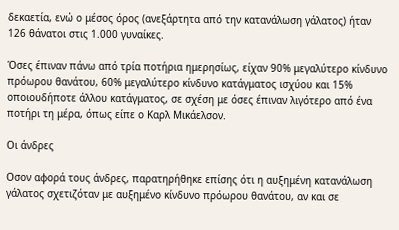δεκαετία, ενώ ο μέσος όρος (ανεξάρτητα από την κατανάλωση γάλατος) ήταν 126 θάνατοι στις 1.000 γυναίκες.

Όσες έπιναν πάνω από τρία ποτήρια ημερησίως, είχαν 90% μεγαλύτερο κίνδυνο πρόωρου θανάτου, 60% μεγαλύτερο κίνδυνο κατάγματος ισχύου και 15% οποιουδήποτε άλλου κατάγματος, σε σχέση με όσες έπιναν λιγότερο από ένα ποτήρι τη μέρα, όπως είπε ο Καρλ Μικάελσον.

Οι άνδρες

Oσον αφορά τους άνδρες, παρατηρήθηκε επίσης ότι η αυξημένη κατανάλωση γάλατος σχετιζόταν με αυξημένο κίνδυνο πρόωρου θανάτου, αν και σε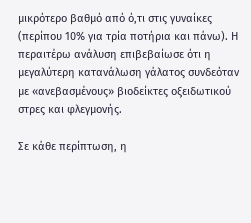μικρότερο βαθμό από ό,τι στις γυναίκες (περίπου 10% για τρία ποτήρια και πάνω). Η περαιτέρω ανάλυση επιβεβαίωσε ότι η μεγαλύτερη κατανάλωση γάλατος συνδεόταν με «ανεβασμένους» βιοδείκτες οξειδωτικού στρες και φλεγμονής.

Σε κάθε περίπτωση, η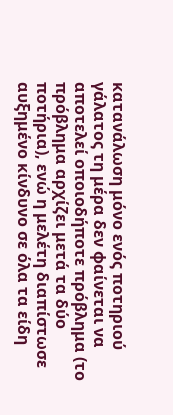κατανάλωση μόνο ενός ποτηριού γάλατος τη μέρα δεν φαίνεται να αποτελεί οποιοδήποτε πρόβλημα (το πρόβλημα αρχίζει μετά τα δύο ποτήρια), ενώ η μελέτη διαπίστωσε αυξημένο κίνδυνο σε όλα τα είδη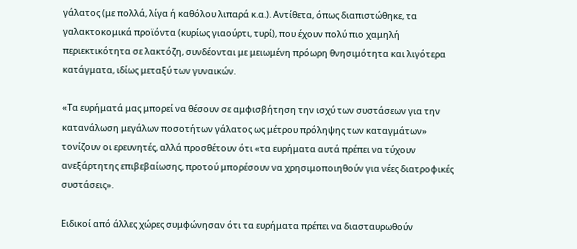γάλατος (με πολλά, λίγα ή καθόλου λιπαρά κ.α.). Αντίθετα, όπως διαπιστώθηκε, τα γαλακτοκομικά προϊόντα (κυρίως γιαούρτι, τυρί), που έχουν πολύ πιο χαμηλή περιεκτικότητα σε λακτόζη, συνδέονται με μειωμένη πρόωρη θνησιμότητα και λιγότερα κατάγματα, ιδίως μεταξύ των γυναικών.

«Τα ευρήματά μας μπορεί να θέσουν σε αμφισβήτηση την ισχύ των συστάσεων για την κατανάλωση μεγάλων ποσοτήτων γάλατος ως μέτρου πρόληψης των καταγμάτων» τονίζουν οι ερευνητές, αλλά προσθέτουν ότι «τα ευρήματα αυτά πρέπει να τύχουν ανεξάρτητης επιβεβαίωσης, προτού μπορέσουν να χρησιμοποιηθούν για νέες διατροφικές συστάσεις».

Ειδικοί από άλλες χώρες συμφώνησαν ότι τα ευρήματα πρέπει να διασταυρωθούν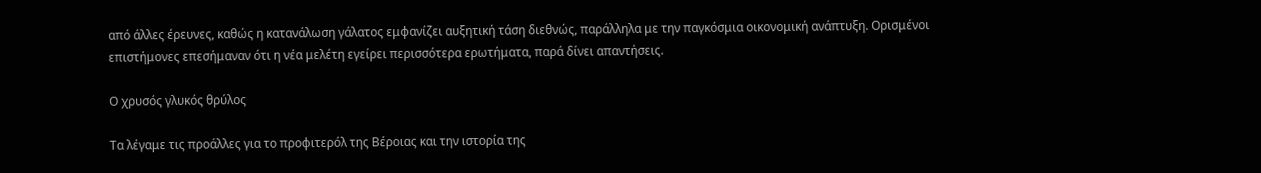από άλλες έρευνες, καθώς η κατανάλωση γάλατος εμφανίζει αυξητική τάση διεθνώς, παράλληλα με την παγκόσμια οικονομική ανάπτυξη. Ορισμένοι επιστήμονες επεσήμαναν ότι η νέα μελέτη εγείρει περισσότερα ερωτήματα, παρά δίνει απαντήσεις.

Ο χρυσός γλυκός θρύλος

Τα λέγαμε τις προάλλες για το προφιτερόλ της Βέροιας και την ιστορία της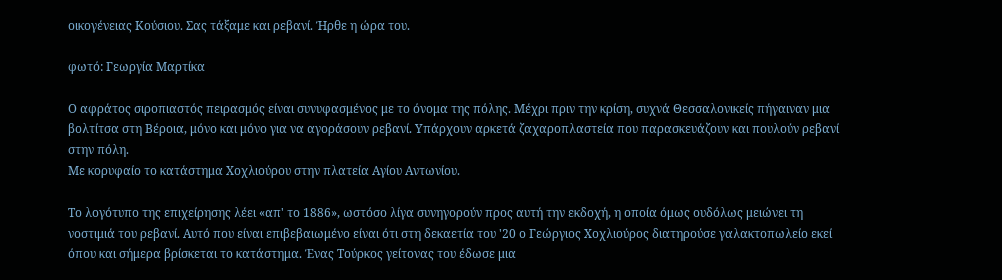οικογένειας Κούσιου. Σας τάξαμε και ρεβανί. Ήρθε η ώρα του.

φωτό: Γεωργία Μαρτίκα

Ο αφράτος σιροπιαστός πειρασμός είναι συνυφασμένος με το όνομα της πόλης. Μέχρι πριν την κρίση, συχνά Θεσσαλονικείς πήγαιναν μια βολτίτσα στη Βέροια, μόνο και μόνο για να αγοράσουν ρεβανί. Υπάρχουν αρκετά ζαχαροπλαστεία που παρασκευάζουν και πουλούν ρεβανί στην πόλη.
Με κορυφαίο το κατάστημα Χοχλιούρου στην πλατεία Αγίου Αντωνίου.

Το λογότυπο της επιχείρησης λέει «απ' το 1886», ωστόσο λίγα συνηγορούν προς αυτή την εκδοχή, η οποία όμως ουδόλως μειώνει τη νοστιμιά του ρεβανί. Αυτό που είναι επιβεβαιωμένο είναι ότι στη δεκαετία του '20 ο Γεώργιος Χοχλιούρος διατηρούσε γαλακτοπωλείο εκεί όπου και σήμερα βρίσκεται το κατάστημα. Ένας Τούρκος γείτονας του έδωσε μια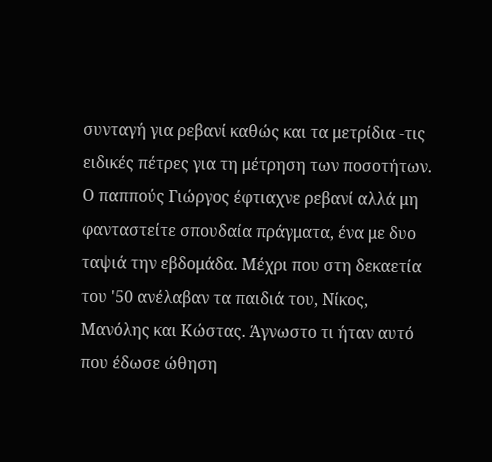συνταγή για ρεβανί καθώς και τα μετρίδια -τις ειδικές πέτρες για τη μέτρηση των ποσοτήτων. Ο παππούς Γιώργος έφτιαχνε ρεβανί αλλά μη φανταστείτε σπουδαία πράγματα, ένα με δυο ταψιά την εβδομάδα. Μέχρι που στη δεκαετία του '50 ανέλαβαν τα παιδιά του, Νίκος, Μανόλης και Κώστας. Άγνωστο τι ήταν αυτό που έδωσε ώθηση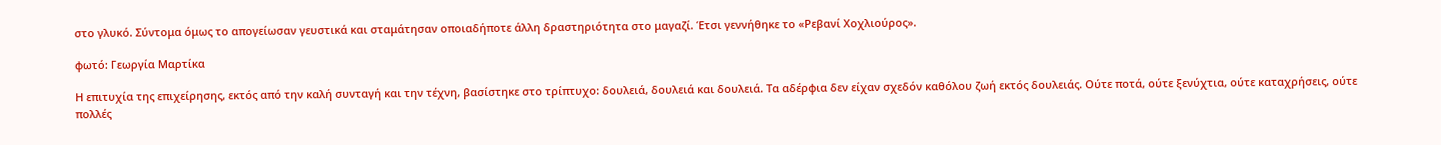στο γλυκό. Σύντομα όμως το απογείωσαν γευστικά και σταμάτησαν οποιαδήποτε άλλη δραστηριότητα στο μαγαζί. Έτσι γεννήθηκε το «Ρεβανί Χοχλιούρος».

φωτό: Γεωργία Μαρτίκα

Η επιτυχία της επιχείρησης, εκτός από την καλή συνταγή και την τέχνη, βασίστηκε στο τρίπτυχο: δουλειά, δουλειά και δουλειά. Τα αδέρφια δεν είχαν σχεδόν καθόλου ζωή εκτός δουλειάς. Ούτε ποτά, ούτε ξενύχτια, ούτε καταχρήσεις, ούτε πολλές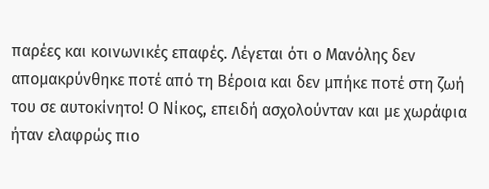παρέες και κοινωνικές επαφές. Λέγεται ότι ο Μανόλης δεν απομακρύνθηκε ποτέ από τη Βέροια και δεν μπήκε ποτέ στη ζωή του σε αυτοκίνητο! Ο Νίκος, επειδή ασχολούνταν και με χωράφια ήταν ελαφρώς πιο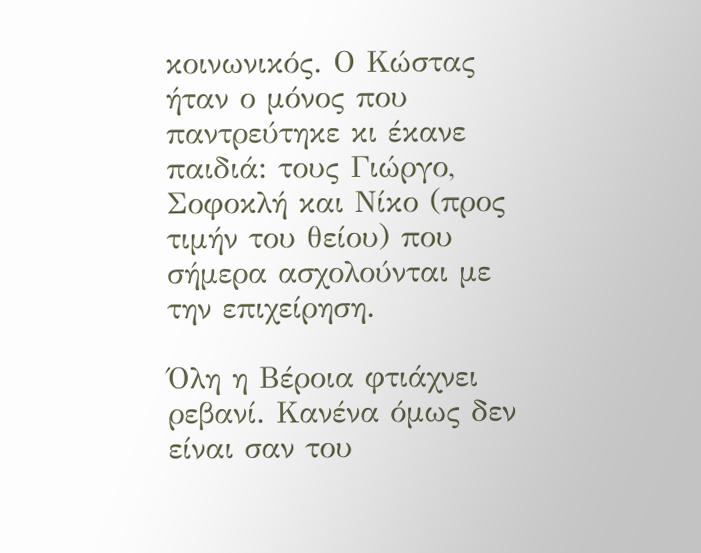κοινωνικός. Ο Κώστας ήταν ο μόνος που παντρεύτηκε κι έκανε παιδιά: τους Γιώργο, Σοφοκλή και Νίκο (προς τιμήν του θείου) που σήμερα ασχολούνται με την επιχείρηση.

Όλη η Βέροια φτιάχνει ρεβανί. Κανένα όμως δεν είναι σαν του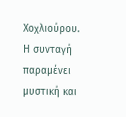Χοχλιούρου. Η συνταγή παραμένει μυστική και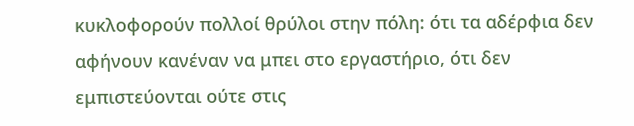κυκλοφορούν πολλοί θρύλοι στην πόλη: ότι τα αδέρφια δεν αφήνουν κανέναν να μπει στο εργαστήριο, ότι δεν εμπιστεύονται ούτε στις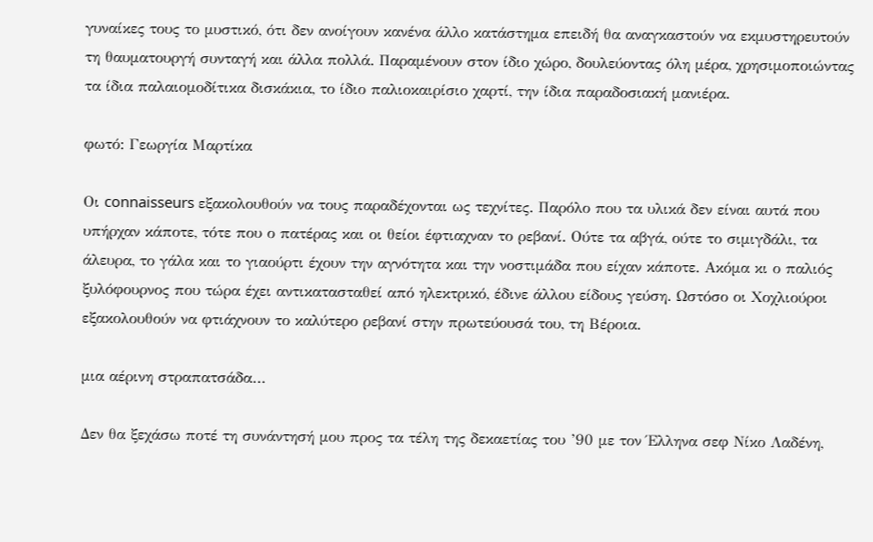γυναίκες τους το μυστικό, ότι δεν ανοίγουν κανένα άλλο κατάστημα επειδή θα αναγκαστούν να εκμυστηρευτούν τη θαυματουργή συνταγή και άλλα πολλά. Παραμένουν στον ίδιο χώρο, δουλεύοντας όλη μέρα, χρησιμοποιώντας τα ίδια παλαιομοδίτικα δισκάκια, το ίδιο παλιοκαιρίσιο χαρτί, την ίδια παραδοσιακή μανιέρα.

φωτό: Γεωργία Μαρτίκα

Οι connaisseurs εξακολουθούν να τους παραδέχονται ως τεχνίτες. Παρόλο που τα υλικά δεν είναι αυτά που υπήρχαν κάποτε, τότε που ο πατέρας και οι θείοι έφτιαχναν το ρεβανί. Ούτε τα αβγά, ούτε το σιμιγδάλι, τα άλευρα, το γάλα και το γιαούρτι έχουν την αγνότητα και την νοστιμάδα που είχαν κάποτε. Ακόμα κι ο παλιός ξυλόφουρνος που τώρα έχει αντικατασταθεί από ηλεκτρικό, έδινε άλλου είδους γεύση. Ωστόσο οι Χοχλιούροι εξακολουθούν να φτιάχνουν το καλύτερο ρεβανί στην πρωτεύουσά του, τη Βέροια.

μια αέρινη στραπατσάδα…

Δεν θα ξεχάσω ποτέ τη συνάντησή μου προς τα τέλη της δεκαετίας του ’90 με τον Έλληνα σεφ Νίκο Λαδένη,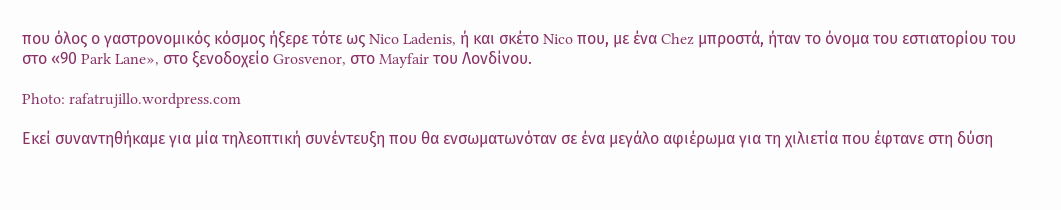που όλος ο γαστρονομικός κόσμος ήξερε τότε ως Nico Ladenis, ή και σκέτο Nico που, με ένα Chez μπροστά, ήταν το όνομα του εστιατορίου του στο «90 Park Lane», στο ξενοδοχείο Grosvenor, στο Mayfair του Λονδίνου.

Photo: rafatrujillo.wordpress.com

Εκεί συναντηθήκαμε για μία τηλεοπτική συνέντευξη που θα ενσωματωνόταν σε ένα μεγάλο αφιέρωμα για τη χιλιετία που έφτανε στη δύση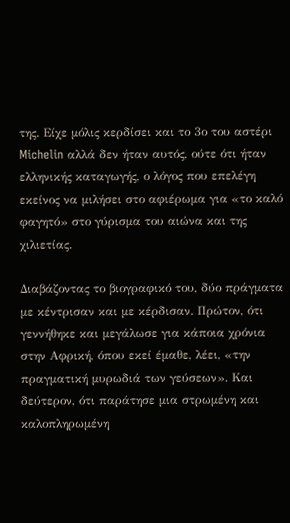της. Είχε μόλις κερδίσει και το 3ο του αστέρι Michelin αλλά δεν ήταν αυτός, ούτε ότι ήταν ελληνικής καταγωγής, ο λόγος που επελέγη εκείνος να μιλήσει στο αφιέρωμα για «το καλό φαγητό» στο γύρισμα του αιώνα και της χιλιετίας.

Διαβάζοντας το βιογραφικό του, δύο πράγματα με κέντρισαν και με κέρδισαν. Πρώτον, ότι γεννήθηκε και μεγάλωσε για κάποια χρόνια στην Αφρική, όπου εκεί έμαθε, λέει, «την πραγματική μυρωδιά των γεύσεων». Και δεύτερον, ότι παράτησε μια στρωμένη και καλοπληρωμένη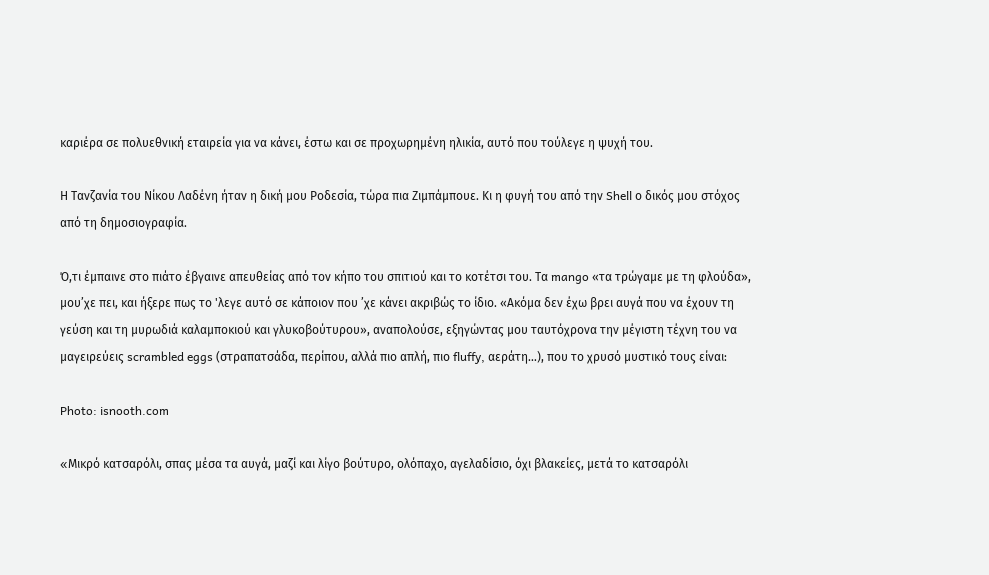καριέρα σε πολυεθνική εταιρεία για να κάνει, έστω και σε προχωρημένη ηλικία, αυτό που τούλεγε η ψυχή του.

Η Τανζανία του Νίκου Λαδένη ήταν η δική μου Ροδεσία, τώρα πια Ζιμπάμπουε. Κι η φυγή του από την Shell ο δικός μου στόχος από τη δημοσιογραφία.

Ό,τι έμπαινε στο πιάτο έβγαινε απευθείας από τον κήπο του σπιτιού και το κοτέτσι του. Τα mango «τα τρώγαμε με τη φλούδα», μου’χε πει, και ήξερε πως το 'λεγε αυτό σε κάποιον που ’χε κάνει ακριβώς το ίδιο. «Ακόμα δεν έχω βρει αυγά που να έχουν τη γεύση και τη μυρωδιά καλαμποκιού και γλυκοβούτυρου», αναπολούσε, εξηγώντας μου ταυτόχρονα την μέγιστη τέχνη του να μαγειρεύεις scrambled eggs (στραπατσάδα, περίπου, αλλά πιο απλή, πιο fluffy, αεράτη…), που το χρυσό μυστικό τους είναι:

Photo: isnooth.com

«Mικρό κατσαρόλι, σπας μέσα τα αυγά, μαζί και λίγο βούτυρο, ολόπαχο, αγελαδίσιο, όχι βλακείες, μετά το κατσαρόλι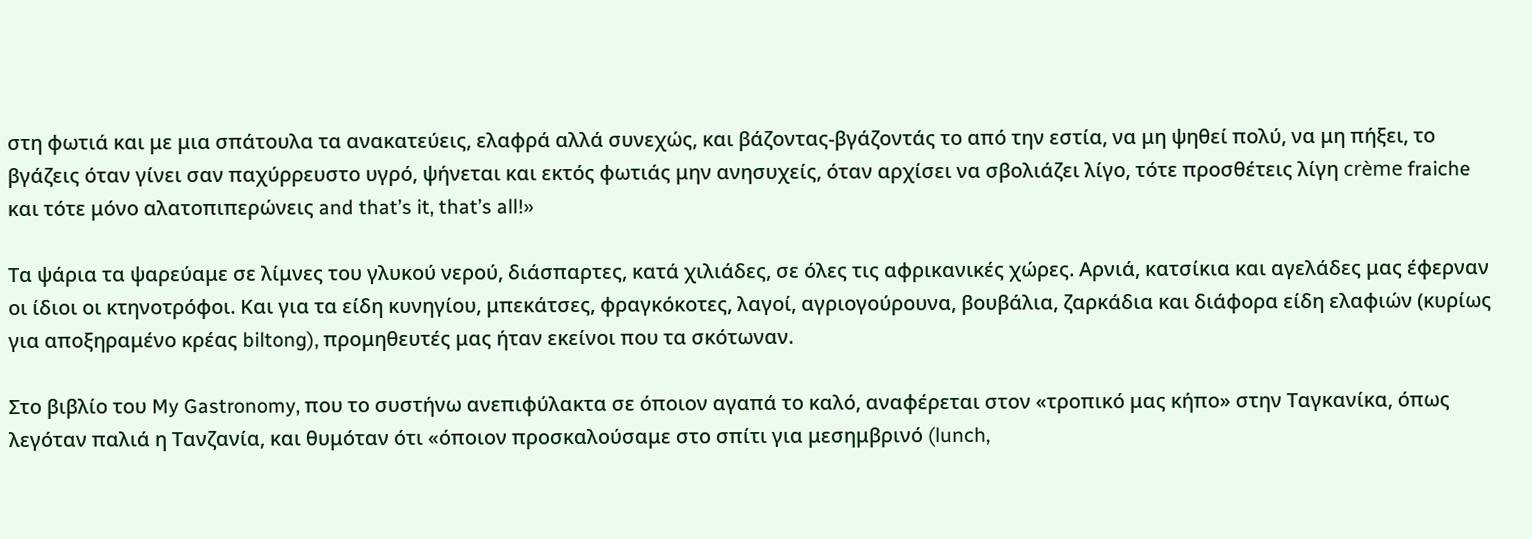στη φωτιά και με μια σπάτουλα τα ανακατεύεις, ελαφρά αλλά συνεχώς, και βάζοντας-βγάζοντάς το από την εστία, να μη ψηθεί πολύ, να μη πήξει, το βγάζεις όταν γίνει σαν παχύρρευστο υγρό, ψήνεται και εκτός φωτιάς μην ανησυχείς, όταν αρχίσει να σβολιάζει λίγο, τότε προσθέτεις λίγη crème fraiche και τότε μόνο αλατοπιπερώνεις and that’s it, that’s all!»

Τα ψάρια τα ψαρεύαμε σε λίμνες του γλυκού νερού, διάσπαρτες, κατά χιλιάδες, σε όλες τις αφρικανικές χώρες. Αρνιά, κατσίκια και αγελάδες μας έφερναν οι ίδιοι οι κτηνοτρόφοι. Και για τα είδη κυνηγίου, μπεκάτσες, φραγκόκοτες, λαγοί, αγριογούρουνα, βουβάλια, ζαρκάδια και διάφορα είδη ελαφιών (κυρίως για αποξηραμένο κρέας biltong), προμηθευτές μας ήταν εκείνοι που τα σκότωναν.

Στο βιβλίο του My Gastronomy, που το συστήνω ανεπιφύλακτα σε όποιον αγαπά το καλό, αναφέρεται στον «τροπικό μας κήπο» στην Ταγκανίκα, όπως λεγόταν παλιά η Τανζανία, και θυμόταν ότι «όποιον προσκαλούσαμε στο σπίτι για μεσημβρινό (lunch,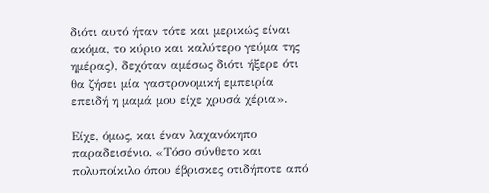διότι αυτό ήταν τότε και μερικώς είναι ακόμα, το κύριο και καλύτερο γεύμα της ημέρας), δεχόταν αμέσως διότι ήξερε ότι θα ζήσει μία γαστρονομική εμπειρία επειδή η μαμά μου είχε χρυσά χέρια».

Είχε, όμως, και έναν λαχανόκηπο παραδεισένιο. «Τόσο σύνθετο και πολυποίκιλο όπου έβρισκες οτιδήποτε από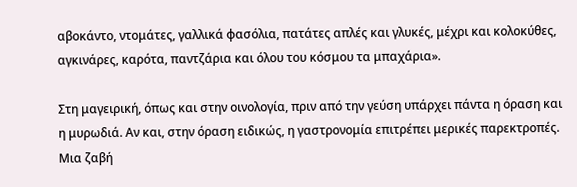αβοκάντο, ντομάτες, γαλλικά φασόλια, πατάτες απλές και γλυκές, μέχρι και κολοκύθες, αγκινάρες, καρότα, παντζάρια και όλου του κόσμου τα μπαχάρια».

Στη μαγειρική, όπως και στην οινολογία, πριν από την γεύση υπάρχει πάντα η όραση και η μυρωδιά. Αν και, στην όραση ειδικώς, η γαστρονομία επιτρέπει μερικές παρεκτροπές. Μια ζαβή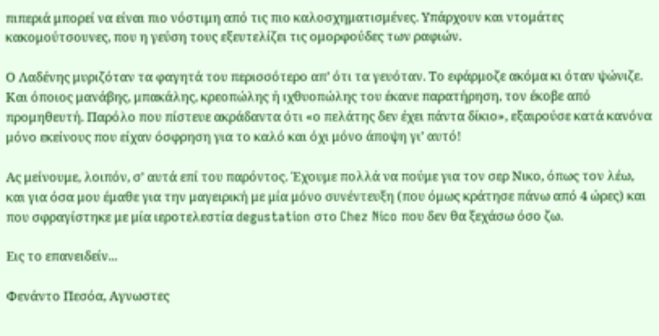πιπεριά μπορεί να είναι πιο νόστιμη από τις πιο καλοσχηματισμένες. Υπάρχουν και ντομάτες κακομούτσουνες, που η γεύση τους εξευτελίζει τις ομορφούδες των ραφιών.

Ο Λαδένης μυριζόταν τα φαγητά του περισσότερο απ’ ότι τα γευόταν. Το εφάρμοζε ακόμα κι όταν ψώνιζε. Και όποιος μανάβης, μπακάλης, κρεοπώλης ή ιχθυοπώλης του έκανε παρατήρηση, τον έκοβε από προμηθευτή. Παρόλο που πίστευε ακράδαντα ότι «ο πελάτης δεν έχει πάντα δίκιο», εξαιρούσε κατά κανόνα μόνο εκείνους που είχαν όσφρηση για το καλό και όχι μόνο άποψη γι’ αυτό!

Ας μείνουμε, λοιπόν, σ’ αυτά επί του παρόντος. Έχουμε πολλά να πούμε για τον σερ Νικο, όπως τον λέω, και για όσα μου έμαθε για την μαγειρική με μία μόνο συνέντευξη (που όμως κράτησε πάνω από 4 ώρες) και που σφραγίστηκε με μία ιεροτελεστία degustation στο Chez Nico που δεν θα ξεχάσω όσο ζω.

Εις το επανειδείν...

Φενάντο Πεσόα, Αγνωστες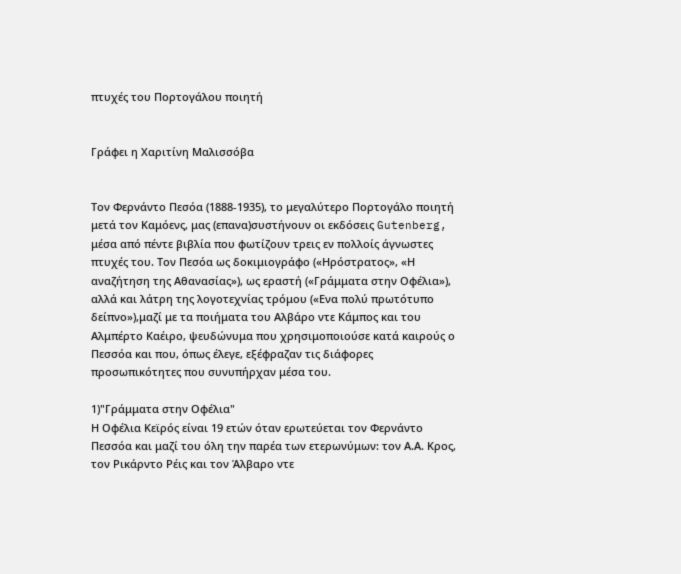πτυχές του Πορτογάλου ποιητή


Γράφει η Χαριτίνη Μαλισσόβα


Τον Φερνάντο Πεσόα (1888-1935), το μεγαλύτερο Πορτογάλο ποιητή μετά τον Καμόενς, μας (επανα)συστήνουν οι εκδόσεις Gutenberg, μέσα από πέντε βιβλία που φωτίζουν τρεις εν πολλοίς άγνωστες πτυχές του. Τον Πεσόα ως δοκιμιογράφο («Ηρόστρατος», «Η αναζήτηση της Αθανασίας»), ως εραστή («Γράμματα στην Οφέλια»), αλλά και λάτρη της λογοτεχνίας τρόμου («Ενα πολύ πρωτότυπο δείπνο»),μαζί με τα ποιήματα του Αλβάρο ντε Κάμπος και του Αλμπέρτο Καέιρο, ψευδώνυμα που χρησιμοποιούσε κατά καιρούς ο Πεσσόα και που, όπως έλεγε, εξέφραζαν τις διάφορες προσωπικότητες που συνυπήρχαν μέσα του.

1)"Γράμματα στην Οφέλια"
Η Οφέλια Κεϊρός είναι 19 ετών όταν ερωτεύεται τον Φερνάντο Πεσσόα και μαζί του όλη την παρέα των ετερωνύμων: τον Α.Α. Κρος, τον Ρικάρντο Ρέις και τον Άλβαρο ντε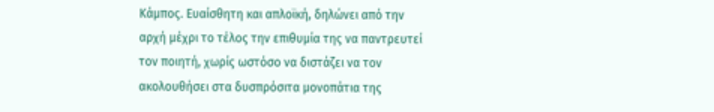Κάμπος. Ευαίσθητη και απλοϊκή, δηλώνει από την αρχή μέχρι το τέλος την επιθυμία της να παντρευτεί τον ποιητή, χωρίς ωστόσο να διστάζει να τον ακολουθήσει στα δυσπρόσιτα μονοπάτια της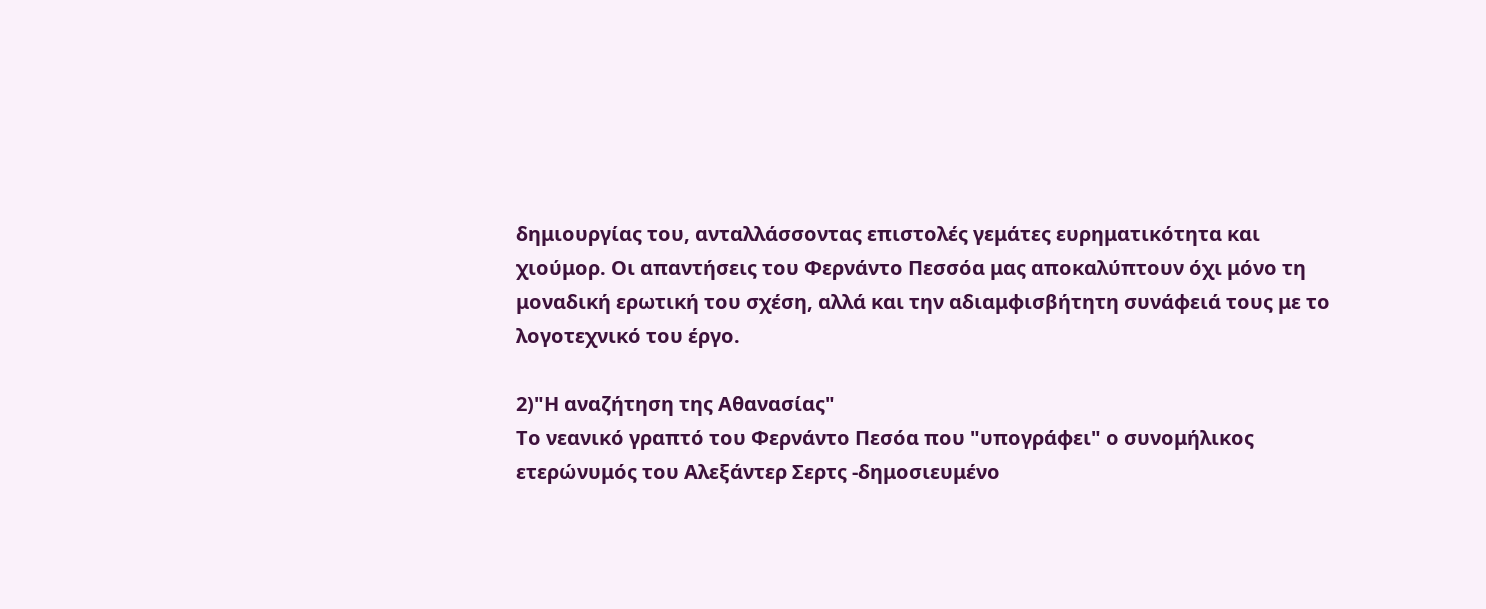δημιουργίας του, ανταλλάσσοντας επιστολές γεμάτες ευρηματικότητα και χιούμορ. Οι απαντήσεις του Φερνάντο Πεσσόα μας αποκαλύπτουν όχι μόνο τη μοναδική ερωτική του σχέση, αλλά και την αδιαμφισβήτητη συνάφειά τους με το λογοτεχνικό του έργο.

2)"Η αναζήτηση της Αθανασίας"
Το νεανικό γραπτό του Φερνάντο Πεσόα που "υπογράφει" ο συνομήλικος ετερώνυμός του Αλεξάντερ Σερτς -δημοσιευμένο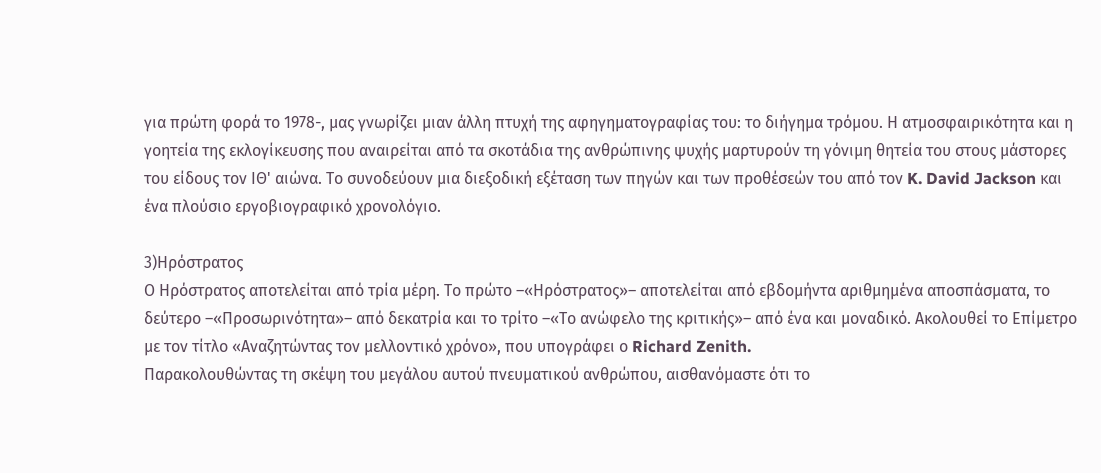για πρώτη φορά το 1978-, μας γνωρίζει μιαν άλλη πτυχή της αφηγηματογραφίας του: το διήγημα τρόμου. Η ατμοσφαιρικότητα και η γοητεία της εκλογίκευσης που αναιρείται από τα σκοτάδια της ανθρώπινης ψυχής μαρτυρούν τη γόνιμη θητεία του στους μάστορες του είδους τον ΙΘ' αιώνα. Το συνοδεύουν μια διεξοδική εξέταση των πηγών και των προθέσεών του από τον K. David Jackson και ένα πλούσιο εργοβιογραφικό χρονολόγιο.

3)Ηρόστρατος
Ο Ηρόστρατος αποτελείται από τρία μέρη. Το πρώτο –«Ηρόστρατος»– αποτελείται από εβδομήντα αριθμημένα αποσπάσματα, το δεύτερο –«Προσωρινότητα»– από δεκατρία και το τρίτο –«Το ανώφελο της κριτικής»– από ένα και μοναδικό. Ακολουθεί το Επίμετρο με τον τίτλο «Αναζητώντας τον μελλοντικό χρόνο», που υπογράφει ο Richard Zenith.
Παρακολουθώντας τη σκέψη του μεγάλου αυτού πνευματικού ανθρώπου, αισθανόμαστε ότι το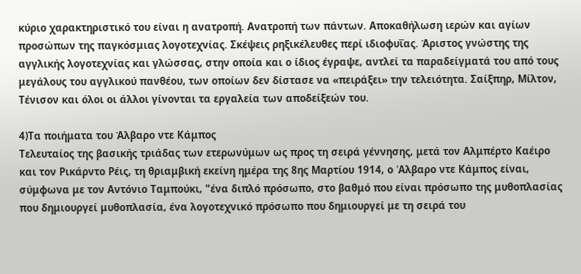κύριο χαρακτηριστικό του είναι η ανατροπή. Ανατροπή των πάντων. Αποκαθήλωση ιερών και αγίων προσώπων της παγκόσμιας λογοτεχνίας. Σκέψεις ρηξικέλευθες περί ιδιοφυΐας. Άριστος γνώστης της αγγλικής λογοτεχνίας και γλώσσας, στην οποία και ο ίδιος έγραψε, αντλεί τα παραδείγματά του από τους μεγάλους του αγγλικού πανθέου, των οποίων δεν δίστασε να «πειράξει» την τελειότητα. Σαίξπηρ, Μίλτον, Τένισον και όλοι οι άλλοι γίνονται τα εργαλεία των αποδείξεών του.

4)Τα ποιήματα του Άλβαρο ντε Κάμπος
Τελευταίος της βασικής τριάδας των ετερωνύμων ως προς τη σειρά γέννησης, μετά τον Αλμπέρτο Καέιρο και τον Ρικάρντο Ρέις, τη θριαμβική εκείνη ημέρα της 8ης Μαρτίου 1914, ο 'Aλβαρο ντε Κάμπος είναι, σύμφωνα με τον Αντόνιο Ταμπούκι, "ένα διπλό πρόσωπο, στο βαθμό που είναι πρόσωπο της μυθοπλασίας που δημιουργεί μυθοπλασία, ένα λογοτεχνικό πρόσωπο που δημιουργεί με τη σειρά του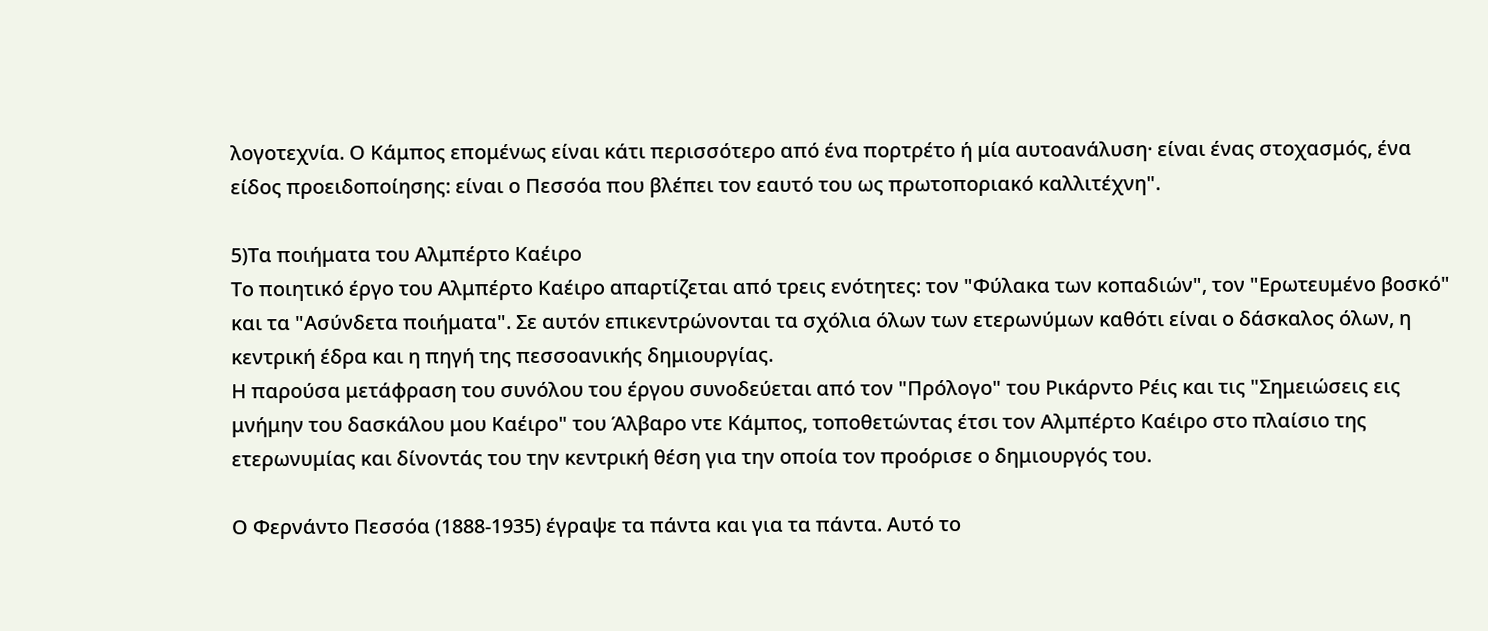λογοτεχνία. Ο Κάμπος επομένως είναι κάτι περισσότερο από ένα πορτρέτο ή μία αυτοανάλυση· είναι ένας στοχασμός, ένα είδος προειδοποίησης: είναι ο Πεσσόα που βλέπει τον εαυτό του ως πρωτοποριακό καλλιτέχνη".

5)Τα ποιήματα του Αλμπέρτο Καέιρο
Το ποιητικό έργο του Αλμπέρτο Καέιρο απαρτίζεται από τρεις ενότητες: τον "Φύλακα των κοπαδιών", τον "Ερωτευμένο βοσκό" και τα "Ασύνδετα ποιήματα". Σε αυτόν επικεντρώνονται τα σχόλια όλων των ετερωνύμων καθότι είναι ο δάσκαλος όλων, η κεντρική έδρα και η πηγή της πεσσοανικής δημιουργίας.
Η παρούσα μετάφραση του συνόλου του έργου συνοδεύεται από τον "Πρόλογο" του Ρικάρντο Ρέις και τις "Σημειώσεις εις μνήμην του δασκάλου μου Καέιρο" του Άλβαρο ντε Κάμπος, τοποθετώντας έτσι τον Αλμπέρτο Καέιρο στο πλαίσιο της ετερωνυμίας και δίνοντάς του την κεντρική θέση για την οποία τον προόρισε ο δημιουργός του.

Ο Φερνάντο Πεσσόα (1888-1935) έγραψε τα πάντα και για τα πάντα. Αυτό το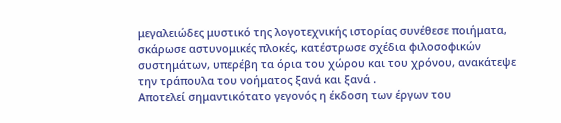μεγαλειώδες μυστικό της λογοτεχνικής ιστορίας συνέθεσε ποιήματα, σκάρωσε αστυνομικές πλοκές, κατέστρωσε σχέδια φιλοσοφικών συστημάτων, υπερέβη τα όρια του χώρου και του χρόνου, ανακάτεψε την τράπουλα του νοήματος ξανά και ξανά .
Αποτελεί σημαντικότατο γεγονός η έκδοση των έργων του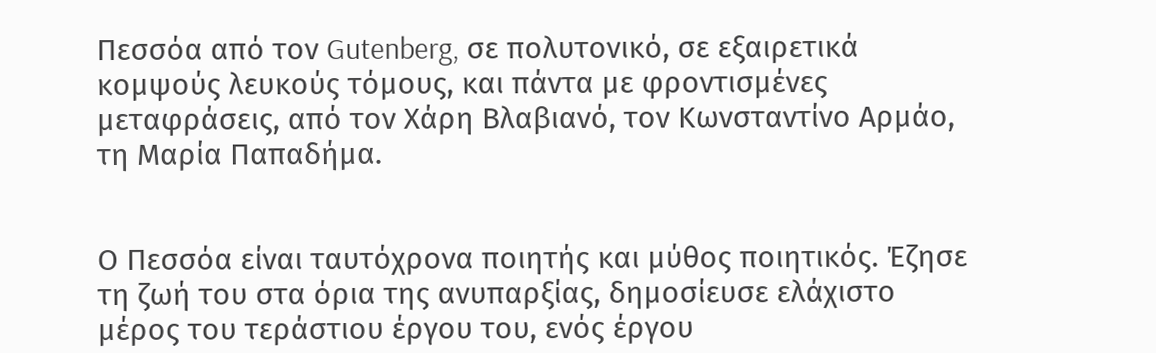Πεσσόα από τον Gutenberg, σε πολυτονικό, σε εξαιρετικά κομψούς λευκούς τόμους, και πάντα με φροντισμένες μεταφράσεις, από τον Χάρη Βλαβιανό, τον Κωνσταντίνο Αρμάο, τη Μαρία Παπαδήμα.


Ο Πεσσόα είναι ταυτόχρονα ποιητής και μύθος ποιητικός. Έζησε τη ζωή του στα όρια της ανυπαρξίας, δημοσίευσε ελάχιστο μέρος του τεράστιου έργου του, ενός έργου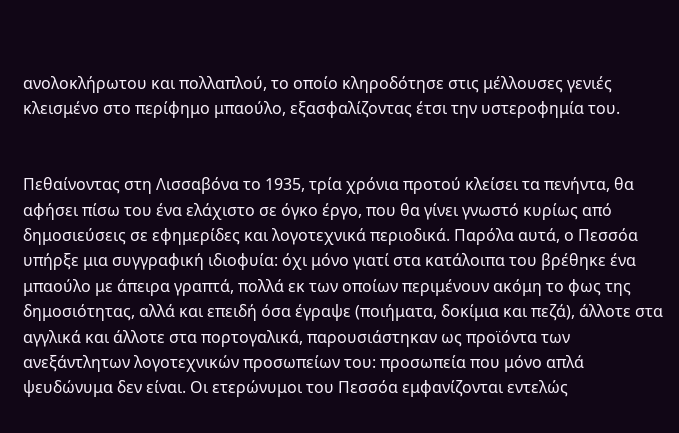ανολοκλήρωτου και πολλαπλού, το οποίο κληροδότησε στις μέλλουσες γενιές κλεισμένο στο περίφημο μπαούλο, εξασφαλίζοντας έτσι την υστεροφημία του.


Πεθαίνοντας στη Λισσαβόνα το 1935, τρία χρόνια προτού κλείσει τα πενήντα, θα αφήσει πίσω του ένα ελάχιστο σε όγκο έργο, που θα γίνει γνωστό κυρίως από δημοσιεύσεις σε εφημερίδες και λογοτεχνικά περιοδικά. Παρόλα αυτά, ο Πεσσόα υπήρξε μια συγγραφική ιδιοφυία: όχι μόνο γιατί στα κατάλοιπα του βρέθηκε ένα μπαούλο με άπειρα γραπτά, πολλά εκ των οποίων περιμένουν ακόμη το φως της δημοσιότητας, αλλά και επειδή όσα έγραψε (ποιήματα, δοκίμια και πεζά), άλλοτε στα αγγλικά και άλλοτε στα πορτογαλικά, παρουσιάστηκαν ως προϊόντα των ανεξάντλητων λογοτεχνικών προσωπείων του: προσωπεία που μόνο απλά ψευδώνυμα δεν είναι. Οι ετερώνυμοι του Πεσσόα εμφανίζονται εντελώς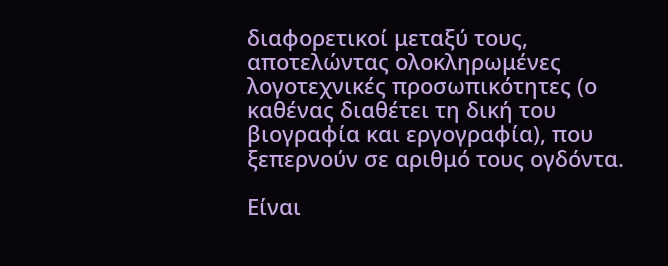διαφορετικοί μεταξύ τους, αποτελώντας ολοκληρωμένες λογοτεχνικές προσωπικότητες (ο καθένας διαθέτει τη δική του βιογραφία και εργογραφία), που ξεπερνούν σε αριθμό τους ογδόντα.

Είναι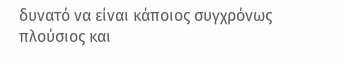δυνατό να είναι κάποιος συγχρόνως πλούσιος και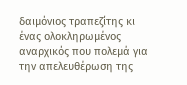δαιμόνιος τραπεζίτης κι ένας ολοκληρωμένος αναρχικός που πολεμά για την απελευθέρωση της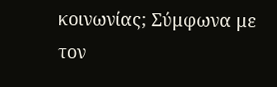κοινωνίας; Σύμφωνα με τον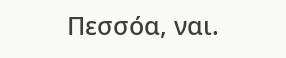Πεσσόα, ναι.